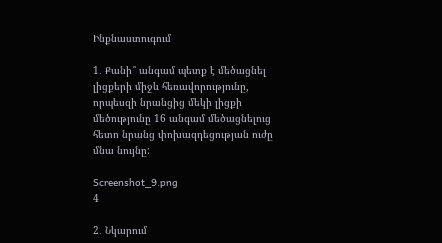Ինքնաստուգում

1․ Քանի՞ անգամ պետք է մեծացնել լիցքերի միջև հեռավորությունը, որպեսզի նրանցից մեկի լիցքի մեծությունը 16 անգամ մեծացնելուց հետո նրանց փոխազդեցության ուժը մնա նույնը:

Screenshot_9.png
4

2․ Նկարում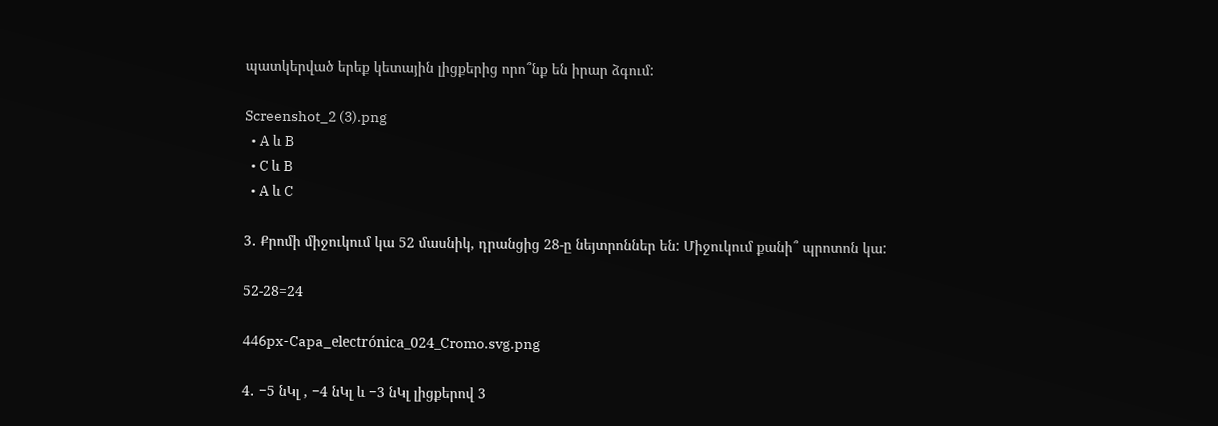պատկերված երեք կետային լիցքերից որո՞նք են իրար ձգում:

Screenshot_2 (3).png
  • A և B
  • C և B
  • A և C

3․ Քրոմի միջուկում կա 52 մասնիկ, դրանցից 28-ը նեյտրոններ են: Միջուկում քանի՞ պրոտոն կա:

52-28=24

446px-Capa_electrónica_024_Cromo.svg.png

4․ −5 նԿլ , −4 նԿլ և −3 նԿլ լիցքերով 3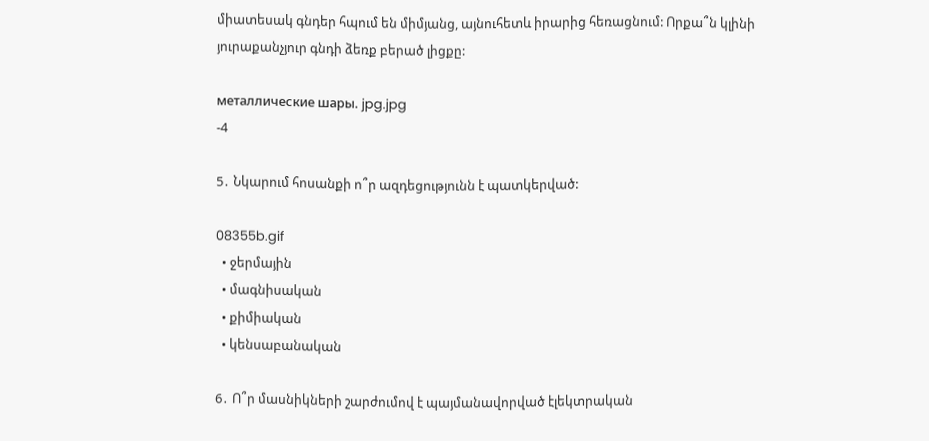միատեսակ գնդեր հպում են միմյանց, այնուհետև իրարից հեռացնում: Որքա՞ն կլինի յուրաքանչյուր գնդի ձեռք բերած լիցքը:

металлические шары. jpg.jpg
-4

5․ Նկարում հոսանքի ո՞ր ազդեցությունն է պատկերված:

08355b.gif
  • ջերմային
  • մագնիսական
  • քիմիական
  • կենսաբանական

6․ Ո՞ր մասնիկների շարժումով է պայմանավորված էլեկտրական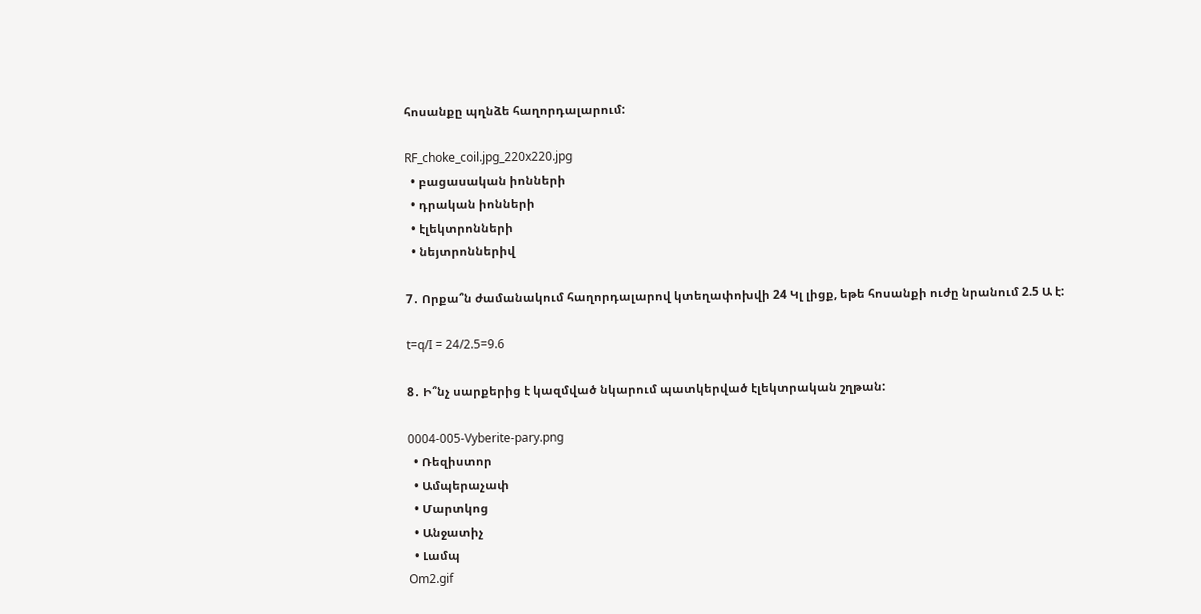հոսանքը պղնձե հաղորդալարում:

RF_choke_coil.jpg_220x220.jpg
  • բացասական իոնների
  • դրական իոնների
  • էլեկտրոնների
  • նեյտրոններիվ

7․ Որքա՞ն ժամանակում հաղորդալարով կտեղափոխվի 24 Կլ լիցք, եթե հոսանքի ուժը նրանում 2.5 Ա է:

t=q/I = 24/2.5=9.6

8․ Ի՞նչ սարքերից է կազմված նկարում պատկերված էլեկտրական շղթան:

0004-005-Vyberite-pary.png
  • Ռեզիստոր
  • Ամպերաչափ
  • Մարտկոց
  • Անջատիչ
  • Լամպ
Om2.gif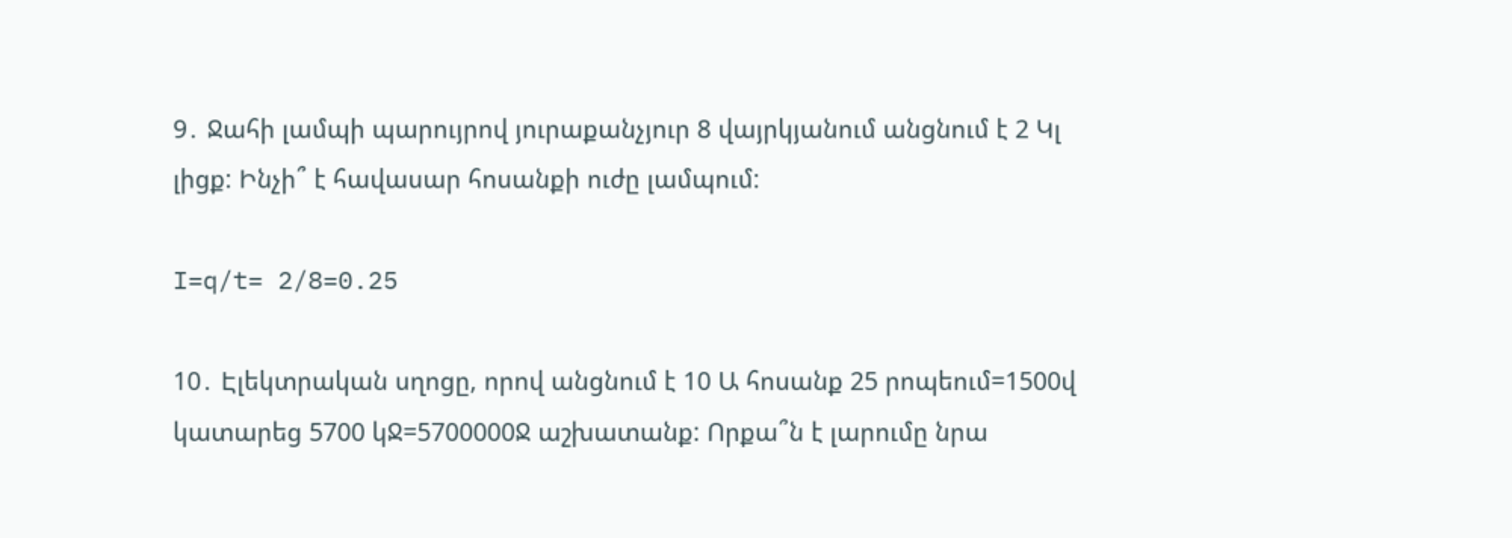9․ Ջահի լամպի պարույրով յուրաքանչյուր 8 վայրկյանում անցնում է 2 Կլ լիցք: Ինչի՞ է հավասար հոսանքի ուժը լամպում:

I=q/t= 2/8=0.25

10․ Էլեկտրական սղոցը, որով անցնում է 10 Ա հոսանք 25 րոպեում=1500վ կատարեց 5700 կՋ=5700000Ջ աշխատանք: Որքա՞ն է լարումը նրա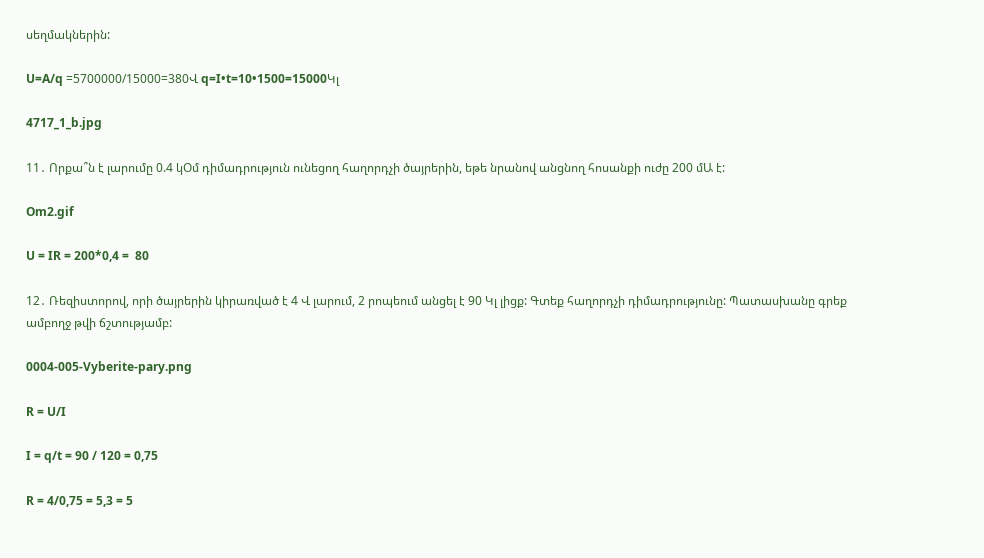սեղմակներին:

U=A/q =5700000/15000=380Վ q=I•t=10•1500=15000Կլ

4717_1_b.jpg

11․ Որքա՞ն է լարումը 0.4 կՕմ դիմադրություն ունեցող հաղորդչի ծայրերին, եթե նրանով անցնող հոսանքի ուժը 200 մԱ է:

Om2.gif

U = IR = 200*0,4 =  80

12․ Ռեզիստորով, որի ծայրերին կիրառված է 4 Վ լարում, 2 րոպեում անցել է 90 Կլ լիցք: Գտեք հաղորդչի դիմադրությունը: Պատասխանը գրեք ամբողջ թվի ճշտությամբ:

0004-005-Vyberite-pary.png

R = U/I

I = q/t = 90 / 120 = 0,75

R = 4/0,75 = 5,3 = 5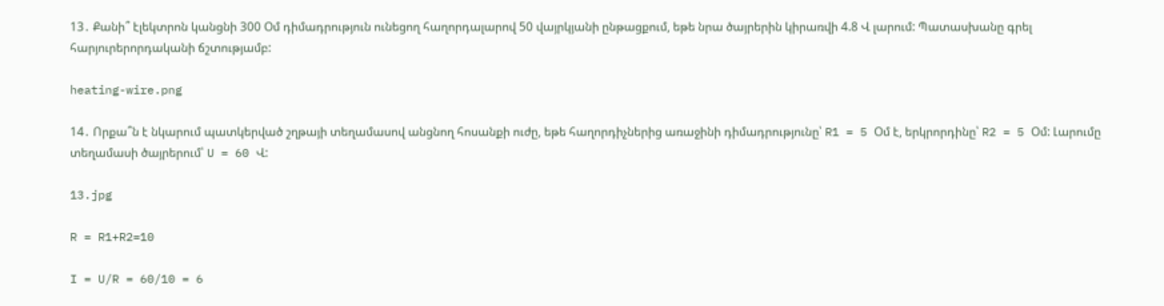13․ Քանի՞ էլեկտրոն կանցնի 300 Օմ դիմադրություն ունեցող հաղորդալարով 50 վայրկյանի ընթացքում, եթե նրա ծայրերին կիրառվի 4.8 Վ լարում: Պատասխանը գրել հարյուրերորդականի ճշտությամբ:

heating-wire.png

14․ Որքա՞ն է նկարում պատկերված շղթայի տեղամասով անցնող հոսանքի ուժը, եթե հաղորդիչներից առաջինի դիմադրությունը՝ R1 = 5 Օմ է, երկրորդինը՝ R2 = 5 Օմ: Լարումը տեղամասի ծայրերում՝ U = 60 Վ:

13.jpg

R = R1+R2=10

I = U/R = 60/10 = 6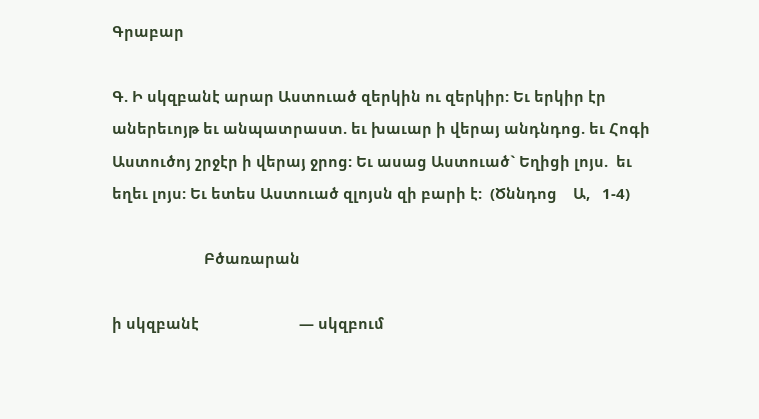Գրաբար

Գ. Ի սկզբանէ արար Աստուած զերկին ու զերկիր: Եւ երկիր էր աներեւոյթ եւ անպատրաստ. եւ խաւար ի վերայ անդնդոց. եւ Հոգի Աստուծոյ շրջէր ի վերայ ջրոց: Եւ ասաց Աստուած` Եղիցի լոյս.  եւ եղեւ լոյս: Եւ ետես Աստուած զլոյսն զի բարի է:  (Ծննդոց    Ա,   1-4)

                       Բծառարան

ի սկզբանէ                         — սկզբում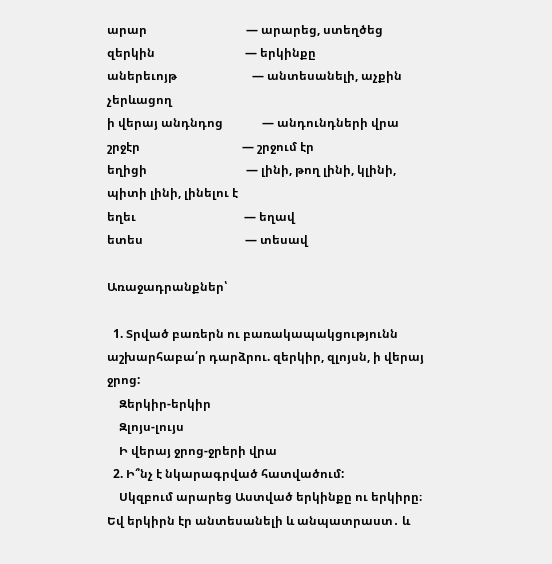արար                                 — արարեց, ստեղծեց
զերկին                              — երկինքը
աներեւոյթ                         — անտեսանելի, աչքին չերևացող
ի վերայ անդնդոց             — անդունդների վրա
շրջէր                                  — շրջում էր
եղիցի                                 — լինի, թող լինի, կլինի, պիտի լինի, լինելու է
եղեւ                                    — եղավ
ետես                                  — տեսավ

Առաջադրանքներ՝

  1. Տրված բառերն ու բառակապակցությունն աշխարհաբա՛ր դարձրու. զերկիր, զլոյսն, ի վերայ ջրոց:
    Զերկիր-երկիր
    Զլոյս-լույս
    Ի վերայ ջրոց-ջրերի վրա
  2. Ի՞նչ է նկարագրված հատվածում:
    Սկզբում արարեց Աստված երկինքը ու երկիրը։ Եվ երկիրն էր անտեսանելի և անպատրաստ․ և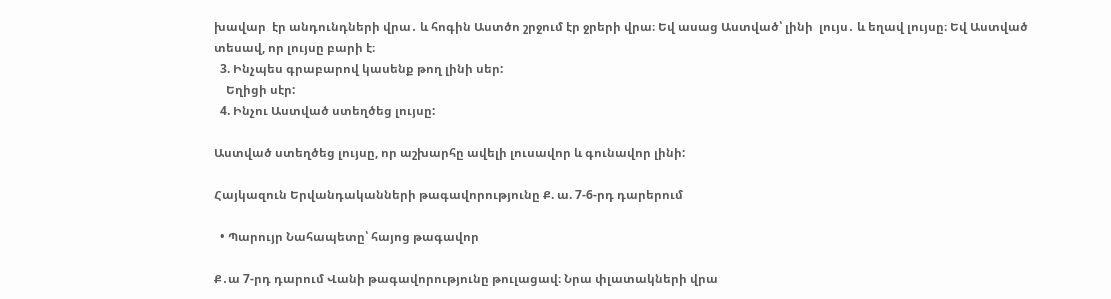խավար  էր անդունդների վրա․ և հոգին Աստծո շրջում էր ջրերի վրա։ Եվ ասաց Աստված՝ լինի  լույս․ և եղավ լույսը։ Եվ Աստված տեսավ, որ լույսը բարի է։
  3. Ինչպես գրաբարով կասենք թող լինի սեր:
    Եղիցի սէր:
  4. Ինչու Աստված ստեղծեց լույսը:

Աստված ստեղծեց լույսը, որ աշխարհը ավելի լուսավոր և գունավոր լինի:

Հայկազուն Երվանդականների թագավորությունը Ք. ա. 7-6-րդ դարերում

  • Պարույր Նահապետը՝ հայոց թագավոր

Ք․ա 7-րդ դարում Վանի թագավորությունը թուլացավ։ Նրա փլատակների վրա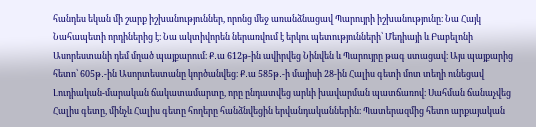հանդես եկան մի շարք իշխանություններ, որոնց մեջ առանձնացավ Պարույրի իշխանությունը։ Նա Հայկ Նահապետի որդիներից է։ Նա ակտիվորեն ներառվում է երկու պետությունների՝ Մեդիայի և Բաբելոնի Ասորեստանի դեմ մղած պայքարում։ Ք․ա 612թ-ին ավիրվեց Նինվեն և Պարույրը թագ ստացավ։ Այս պայքարից հետո՝ 605թ․-ին Ասորտեստանը կործանվեց։ Ք․ա 585թ․-ի մայիսի 28-ին Հալիս գետի մոտ տեղի ունեցավ Լուդիական-մարական ճակատամարտը, որը ընդատվեց արևի խավարման պատճառով։ Սահման ճանաչվեց Հալիս գետը, մինչև Հալիս գետը հողերը հանձնվեցին երվանդականներին։ Պատերազմից հետո արքայական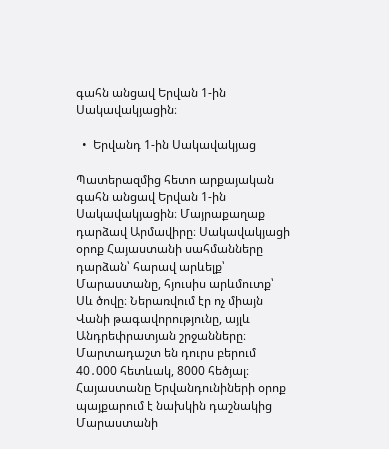գահն անցավ Երվան 1-ին Սակավակյացին։

  •  Երվանդ 1-ին Սակավակյաց

Պատերազմից հետո արքայական գահն անցավ Երվան 1-ին Սակավակյացին։ Մայրաքաղաք դարձավ Արմավիրը։ Սակավակյացի օրոք Հայաստանի սահմանները դարձան՝ հարավ արևելք՝ Մարաստանը, հյուսիս արևմուտք՝ Սև ծովը։ Ներառվում էր ոչ միայն Վանի թագավորությունը, այլև Անդրեփրատյան շրջանները։ Մարտադաշտ են դուրս բերում 40․000 հետևակ, 8000 հեծյալ։ Հայաստանը Երվանդունիների օրոք պայքարում է նախկին դաշնակից Մարաստանի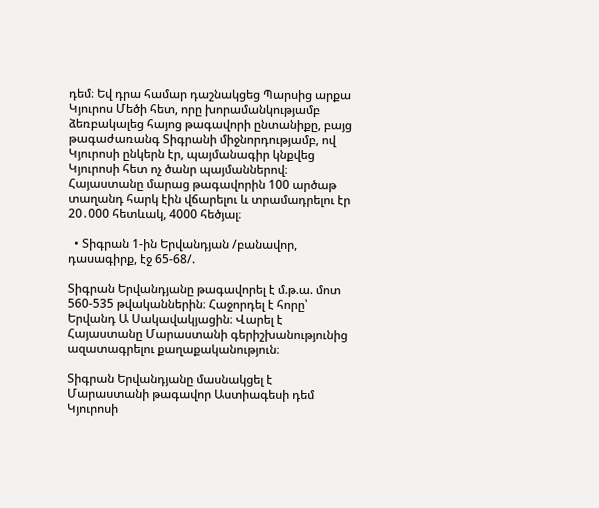դեմ։ Եվ դրա համար դաշնակցեց Պարսից արքա Կյուրոս Մեծի հետ, որը խորամանկությամբ ձեռբակալեց հայոց թագավորի ընտանիքը, բայց թագաժառանգ Տիգրանի միջնորդությամբ, ով Կյուրոսի ընկերն էր, պայմանագիր կնքվեց Կյուրոսի հետ ոչ ծանր պայմաններով։ Հայաստանը մարաց թագավորին 100 արծաթ տաղանդ հարկ էին վճարելու և տրամադրելու էր 20․000 հետևակ, 4000 հեծյալ։

  • Տիգրան 1-ին Երվանդյան /բանավոր, դասագիրք, էջ 65-68/.

Տիգրան Երվանդյանը թագավորել է մ.թ.ա. մոտ 560-535 թվականներին։ Հաջորդել է հորը՝ Երվանդ Ա Սակավակյացին։ Վարել է Հայաստանը Մարաստանի գերիշխանությունից ազատագրելու քաղաքականություն։

Տիգրան Երվանդյանը մասնակցել է Մարաստանի թագավոր Աստիագեսի դեմ Կյուրոսի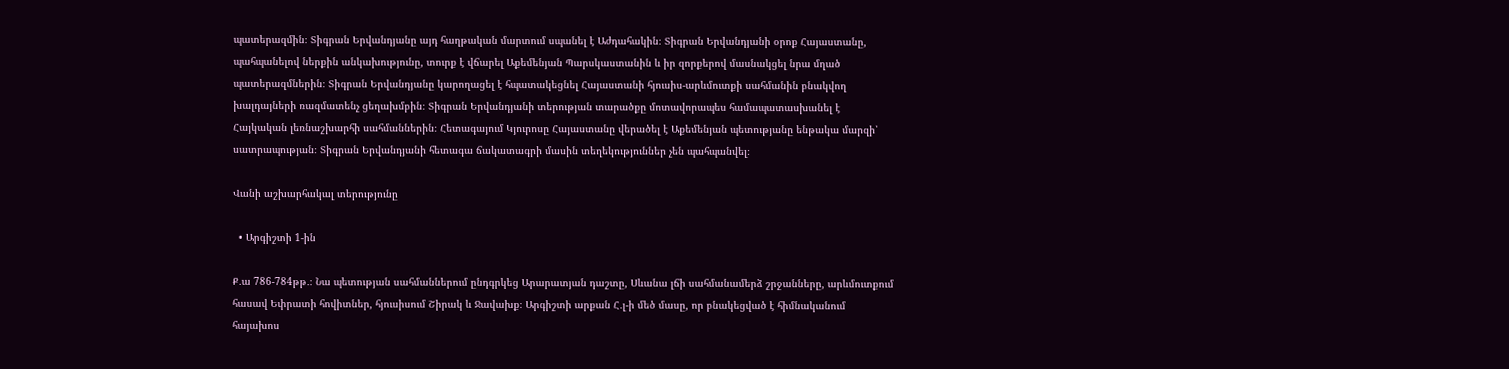պատերազմին։ Տիգրան Երվանդյանը այդ հաղթական մարտում սպանել է Աժդահակին։ Տիգրան Երվանդյանի օրոք Հայաստանը, պահպանելով ներքին անկախությունը, տուրք է վճարել Աքեմենյան Պարսկաստանին և իր զորքերով մասնակցել նրա մղած պատերազմներին։ Տիգրան Երվանդյանը կարողացել է հպատակեցնել Հայաստանի հյուսիս-արևմուտքի սահմանին բնակվող խալդայների ռազմատենչ ցեղախմբին։ Տիգրան Երվանդյանի տերության տարածքը մոտավորապես համապատասխանել է Հայկական լեռնաշխարհի սահմաններին։ Հետագայում Կյուրոսը Հայաստանը վերածել է Աքեմենյան պետությանը ենթակա մարզի՝ սատրապության։ Տիգրան Երվանդյանի հետագա ճակատագրի մասին տեղեկություններ չեն պահպանվել։

Վանի աշխարհակալ տերությունը

  • Արգիշտի 1-ին

Ք․ա 786-784թթ․։ Նա պետության սահմաններում ընդգրկեց Արարատյան դաշտը, Սևանա լճի սահմանամերձ շրջանները, արևմուտքում հասավ Եփրատի հովիտներ, հյուսիսում Շիրակ և Ջավախք։ Արգիշտի արքան Հ․լ-ի մեծ մասը, որ բնակեցված է հիմնականում հայախոս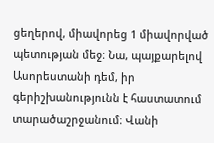ցեղերով, միավորեց 1 միավորված պետության մեջ։ Նա, պայքարելով Ասորեստանի դեմ, իր գերիշխանությունն է հաստատում տարածաշրջանում։ Վանի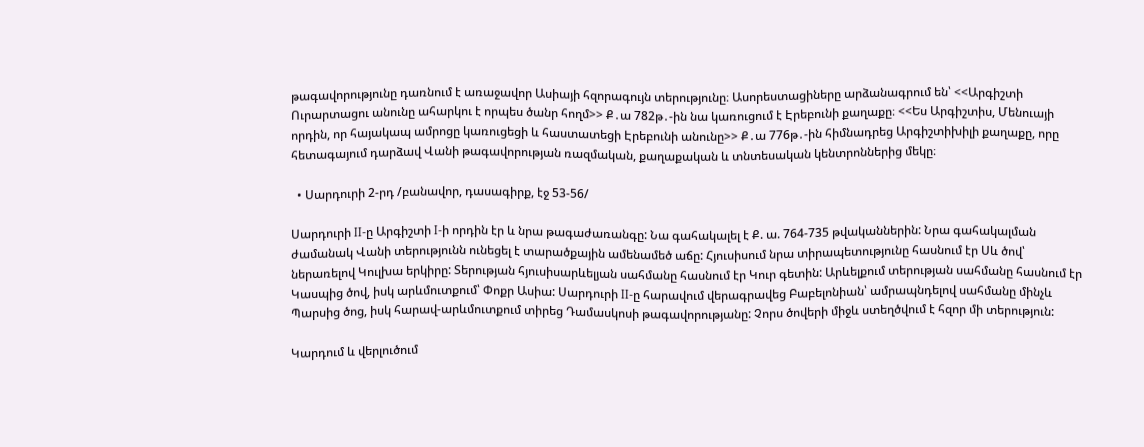թագավորությունը դառնում է առաջավոր Ասիայի հզորագույն տերությունը։ Ասորեստացիները արձանագրում են՝ <<Արգիշտի Ուրարտացու անունը ահարկու է որպես ծանր հողմ>> Ք․ա 782թ․-ին նա կառուցում է Էրեբունի քաղաքը։ <<Ես Արգիշտիս, Մենուայի որդին, որ հայակապ ամրոցը կառուցեցի և հաստատեցի Էրեբունի անունը>> Ք․ա 776թ․-ին հիմնադրեց Արգիշտիխիլի քաղաքը, որը հետագայում դարձավ Վանի թագավորության ռազմական, քաղաքական և տնտեսական կենտրոններից մեկը։

  • Սարդուրի 2-րդ /բանավոր, դասագիրք, էջ 53-56/

Սարդուրի II-ը Արգիշտի I-ի որդին էր և նրա թագաժառանգը: Նա գահակալել է Ք. ա. 764-735 թվականներին: Նրա գահակալման ժամանակ Վանի տերությունն ունեցել է տարածքային ամենամեծ աճը: Հյուսիսում նրա տիրապետությունը հասնում էր Սև ծով՝ ներառելով Կուլխա երկիրը: Տերության հյուսիսարևելյան սահմանը հասնում էր Կուր գետին: Արևելքում տերության սահմանը հասնում էր Կասպից ծով, իսկ արևմուտքում՝ Փոքր Ասիա: Սարդուրի II-ը հարավում վերագրավեց Բաբելոնիան՝ ամրապնդելով սահմանը մինչև Պարսից ծոց, իսկ հարավ-արևմուտքում տիրեց Դամասկոսի թագավորությանը: Չորս ծովերի միջև ստեղծվում է հզոր մի տերություն:

Կարդում և վերլուծում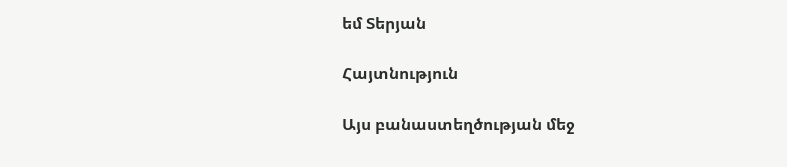եմ Տերյան

Հայտնություն

Այս բանաստեղծության մեջ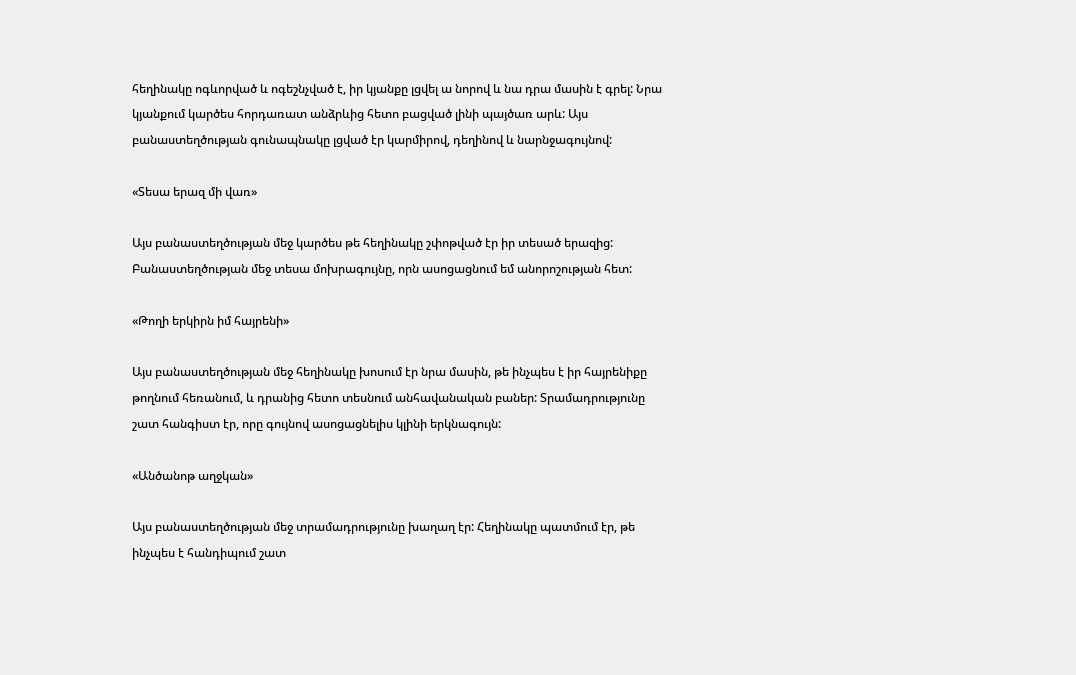հեղինակը ոգևորված և ոգեշնչված է, իր կյանքը լցվել ա նորով և նա դրա մասին է գրել: Նրա կյանքում կարծես հորդառատ անձրևից հետո բացված լինի պայծառ արև: Այս բանաստեղծության գունապնակը լցված էր կարմիրով, դեղինով և նարնջագույնով:

«Տեսա երազ մի վառ»

Այս բանաստեղծության մեջ կարծես թե հեղինակը շփոթված էր իր տեսած երազից: Բանաստեղծության մեջ տեսա մոխրագույնը, որն ասոցացնում եմ անորոշության հետ:

«Թողի երկիրն իմ հայրենի»

Այս բանաստեղծության մեջ հեղինակը խոսում էր նրա մասին, թե ինչպես է իր հայրենիքը թողնում հեռանում, և դրանից հետո տեսնում անհավանական բաներ: Տրամադրությունը շատ հանգիստ էր, որը գույնով ասոցացնելիս կլինի երկնագույն:

«Անծանոթ աղջկան»

Այս բանաստեղծության մեջ տրամադրությունը խաղաղ էր: Հեղինակը պատմում էր, թե ինչպես է հանդիպում շատ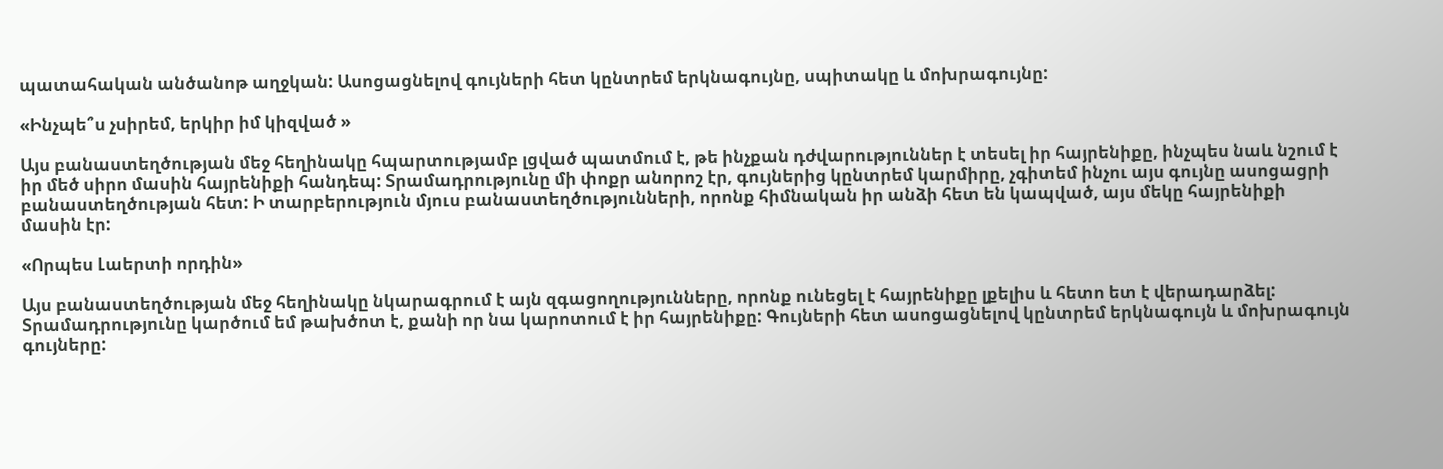պատահական անծանոթ աղջկան: Ասոցացնելով գույների հետ կընտրեմ երկնագույնը, սպիտակը և մոխրագույնը:

«Ինչպե՞ս չսիրեմ, երկիր իմ կիզված »

Այս բանաստեղծության մեջ հեղինակը հպարտությամբ լցված պատմում է, թե ինչքան դժվարություններ է տեսել իր հայրենիքը, ինչպես նաև նշում է իր մեծ սիրո մասին հայրենիքի հանդեպ: Տրամադրությունը մի փոքր անորոշ էր, գույներից կընտրեմ կարմիրը, չգիտեմ ինչու այս գույնը ասոցացրի բանաստեղծության հետ: Ի տարբերություն մյուս բանաստեղծությունների, որոնք հիմնական իր անձի հետ են կապված, այս մեկը հայրենիքի մասին էր:

«Որպես Լաերտի որդին»

Այս բանաստեղծության մեջ հեղինակը նկարագրում է այն զգացողությունները, որոնք ունեցել է հայրենիքը լքելիս և հետո ետ է վերադարձել: Տրամադրությունը կարծում եմ թախծոտ է, քանի որ նա կարոտում է իր հայրենիքը: Գույների հետ ասոցացնելով կընտրեմ երկնագույն և մոխրագույն գույները: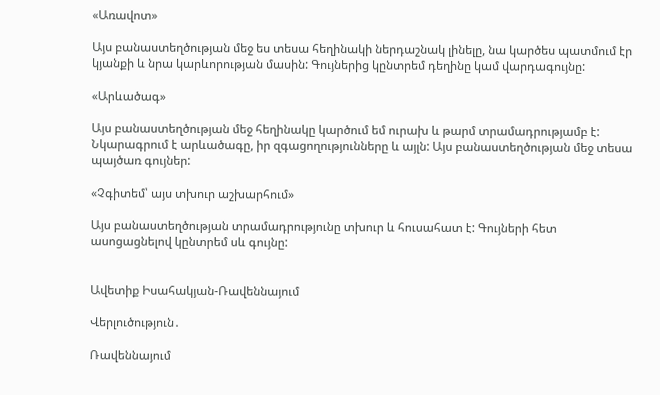«Առավոտ»

Այս բանաստեղծության մեջ ես տեսա հեղինակի ներդաշնակ լինելը, նա կարծես պատմում էր կյանքի և նրա կարևորության մասին: Գույներից կընտրեմ դեղինը կամ վարդագույնը:

«Արևածագ»

Այս բանաստեղծության մեջ հեղինակը կարծում եմ ուրախ և թարմ տրամադրությամբ է: Նկարագրում է արևածագը, իր զգացողությունները և այլն: Այս բանաստեղծության մեջ տեսա պայծառ գույներ:

«Չգիտեմ՝ այս տխուր աշխարհում»

Այս բանաստեղծության տրամադրությունը տխուր և հուսահատ է: Գույների հետ ասոցացնելով կընտրեմ սև գույնը:


Ավետիք Իսահակյան-Ռավեննայում

Վերլուծություն․

Ռավեննայում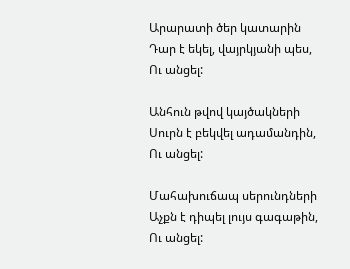Արարատի ծեր կատարին
Դար է եկել, վայրկյանի պես,
Ու անցել:

Անհուն թվով կայծակների
Սուրն է բեկվել ադամանդին,
Ու անցել:

Մահախուճապ սերունդների
Աչքն է դիպել լույս գագաթին,
Ու անցել: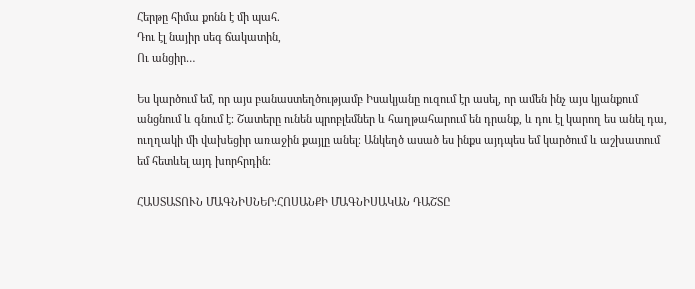Հերթը հիմա քոնն է մի պահ.
Դու էլ նայիր սեգ ճակատին,
Ու անցիր…

Ես կարծում եմ, որ այս բանաստեղծությամբ Իսակյանը ուզում էր ասել, որ ամեն ինչ այս կյանքում անցնում և գնում է։ Շատերը ունեն պրոբլեմներ և հաղթահարում են դրանք, և դու էլ կարող ես անել դա, ուղղակի մի վախեցիր առաջին քայլը անել։ Անկեղծ ասած ես ինքս այդպես եմ կարծում և աշխատում եմ հետևել այդ խորհրդին։

ՀԱՍՏԱՏՈՒՆ ՄԱԳՆԻՍՆԵՐ։ՀՈՍԱՆՔԻ ՄԱԳՆԻՍԱԿԱՆ ԴԱՇՏԸ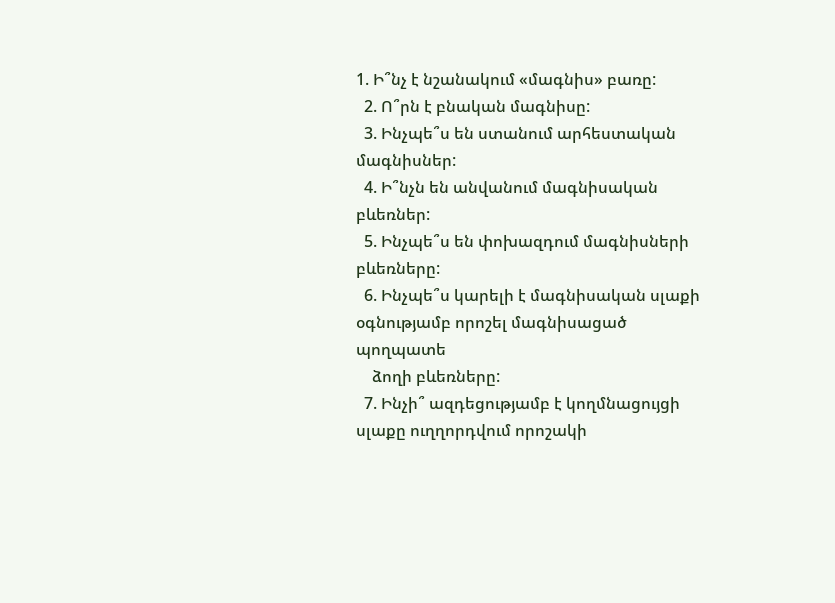1. Ի՞նչ է նշանակում «մագնիս» բառը:
  2. Ո՞րն է բնական մագնիսը:
  3. Ինչպե՞ս են ստանում արհեստական մագնիսներ:
  4. Ի՞նչն են անվանում մագնիսական բևեռներ:
  5. Ինչպե՞ս են փոխազդում մագնիսների բևեռները:
  6. Ինչպե՞ս կարելի է մագնիսական սլաքի օգնությամբ որոշել մագնիսացած պողպատե
    ձողի բևեռները:
  7. Ինչի՞ ազդեցությամբ է կողմնացույցի սլաքը ուղղորդվում որոշակի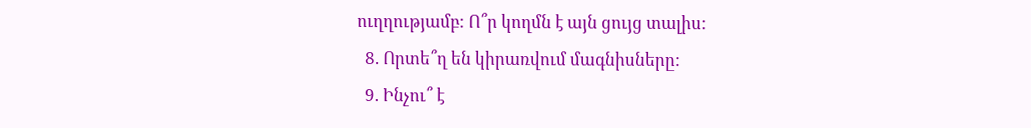ուղղությամբ: Ո՞ր կողմն է այն ցույց տալիս:
  8. Որտե՞ղ են կիրառվում մագնիսները:
  9. Ինչու՞ է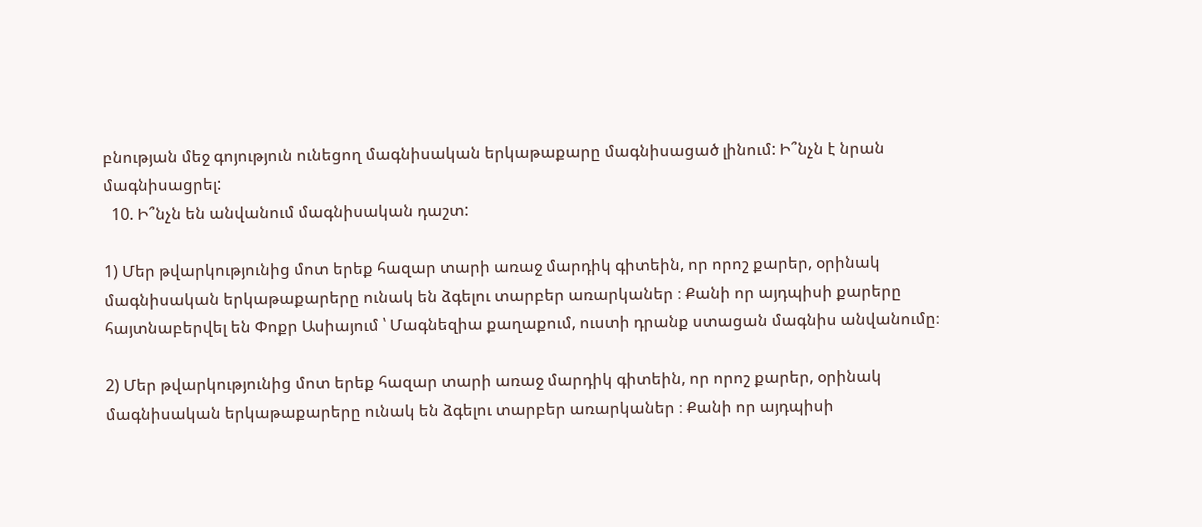բնության մեջ գոյություն ունեցող մագնիսական երկաթաքարը մագնիսացած լինում: Ի՞նչն է նրան մագնիսացրել:
  10. Ի՞նչն են անվանում մագնիսական դաշտ:

1) Մեր թվարկությունից մոտ երեք հազար տարի առաջ մարդիկ գիտեին, որ որոշ քարեր, օրինակ մագնիսական երկաթաքարերը ունակ են ձգելու տարբեր առարկաներ ։ Քանի որ այդպիսի քարերը հայտնաբերվել են Փոքր Ասիայում ՝ Մագնեզիա քաղաքում, ուստի դրանք ստացան մագնիս անվանումը։

2) Մեր թվարկությունից մոտ երեք հազար տարի առաջ մարդիկ գիտեին, որ որոշ քարեր, օրինակ մագնիսական երկաթաքարերը ունակ են ձգելու տարբեր առարկաներ ։ Քանի որ այդպիսի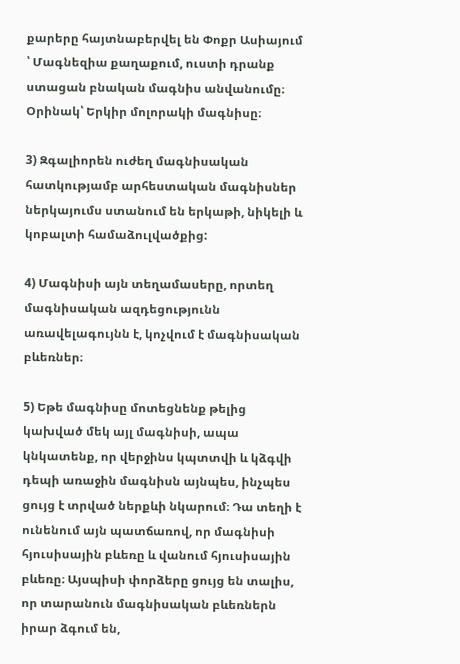քարերը հայտնաբերվել են Փոքր Ասիայում ՝ Մագնեզիա քաղաքում, ուստի դրանք ստացան բնական մագնիս անվանումը։ Օրինակ՝ Երկիր մոլորակի մագնիսը։

3) Զգալիորեն ուժեղ մագնիսական հատկությամբ արհեստական մագնիսներ ներկայումս ստանում են երկաթի, նիկելի և կոբալտի համաձուլվածքից:

4) Մագնիսի այն տեղամասերը, որտեղ մագնիսական ազդեցությունն առավելագույնն է, կոչվում է մագնիսական բևեռներ։

5) Եթե մագնիսը մոտեցնենք թելից կախված մեկ այլ մագնիսի, ապա կնկատենք, որ վերջինս կպտտվի և կձգվի դեպի առաջին մագնիսն այնպես, ինչպես ցույց է տրված ներքևի նկարում։ Դա տեղի է ունենում այն պատճառով, որ մագնիսի հյուսիսային բևեռը և վանում հյուսիսային բևեռը։ Այսպիսի փորձերը ցույց են տալիս, որ տարանուն մագնիսական բևեռներն իրար ձգում են,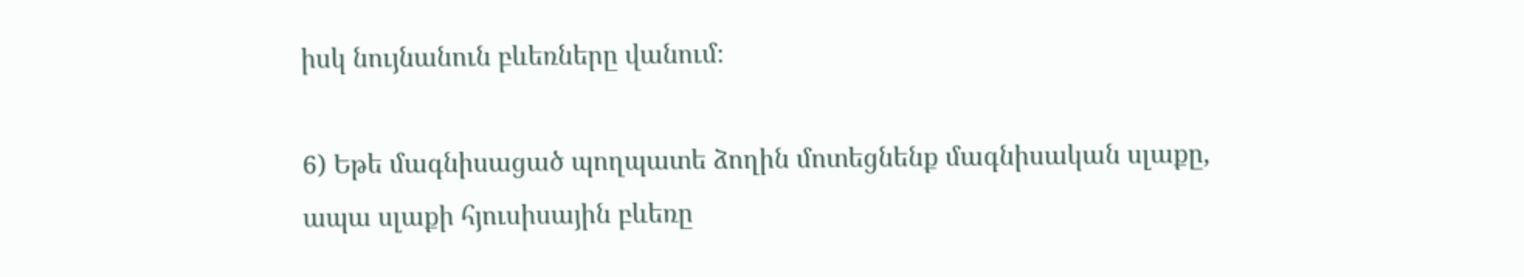իսկ նույնանուն բևեռները վանում։

6) Եթե մագնիսացած պողպատե ձողին մոտեցնենք մագնիսական սլաքը, ապա սլաքի հյուսիսային բևեռը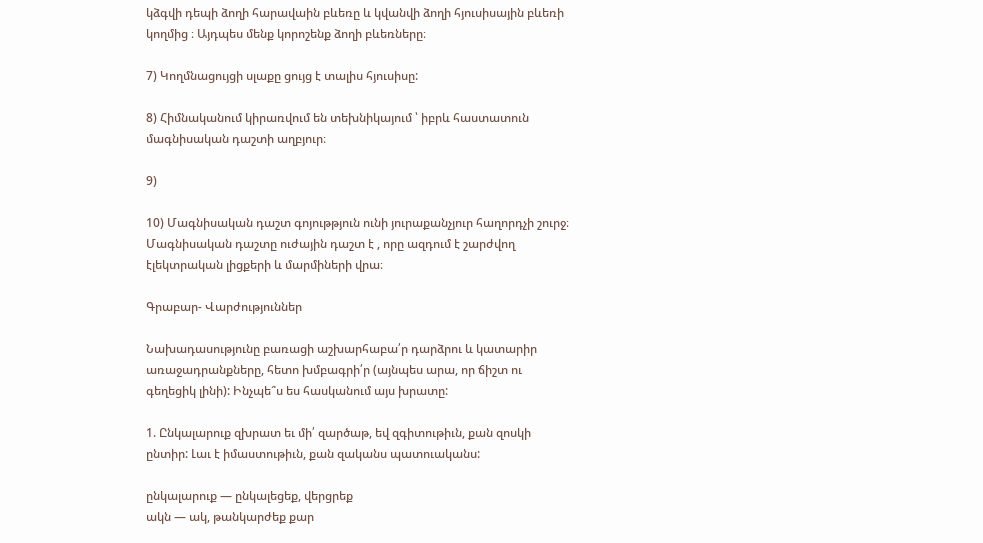կձգվի դեպի ձողի հարավաին բևեռը և կվանվի ձողի հյուսիսային բևեռի կողմից ։ Այդպես մենք կորոշենք ձողի բևեռները։

7) Կողմնացույցի սլաքը ցույց է տալիս հյուսիսը:

8) Հիմնականում կիրառվում են տեխնիկայում ՝ իբրև հաստատուն մագնիսական դաշտի աղբյուր։

9)

10) Մագնիսական դաշտ գոյութթյուն ունի յուրաքանչյուր հաղորդչի շուրջ։ Մագնիսական դաշտը ուժային դաշտ է , որը ազդում է շարժվող էլեկտրական լիցքերի և մարմիների վրա։

Գրաբար- Վարժություններ

Նախադասությունը բառացի աշխարհաբա՛ր դարձրու և կատարիր առաջադրանքները, հետո խմբագրի՛ր (այնպես արա, որ ճիշտ ու գեղեցիկ լինի): Ինչպե՞ս ես հասկանում այս խրատը:

1. Ընկալարուք զխրատ եւ մի՛ զարծաթ, եվ զգիտութիւն, քան զոսկի ընտիր: Լաւ է իմաստութիւն, քան զականս պատուականս:

ընկալարուք — ընկալեցեք, վերցրեք
ակն — ակ, թանկարժեք քար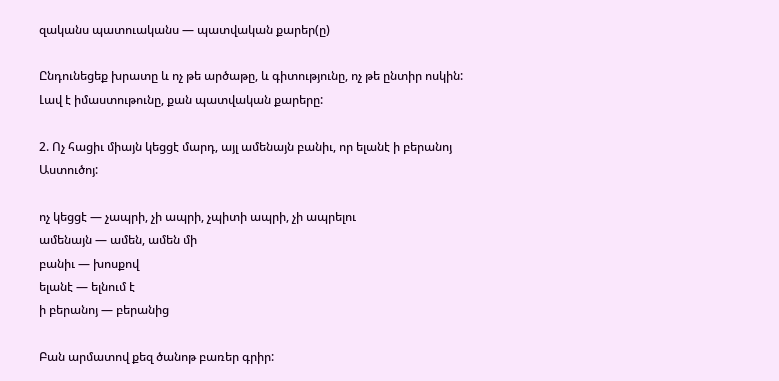զականս պատուականս — պատվական քարեր(ը)

Ընդունեցեք խրատը և ոչ թե արծաթը, և գիտությունը, ոչ թե ընտիր ոսկին: Լավ է իմաստութունը, քան պատվական քարերը:

2. Ոչ հացիւ միայն կեցցէ մարդ, այլ ամենայն բանիւ, որ ելանէ ի բերանոյ Աստուծոյ:

ոչ կեցցէ — չապրի, չի ապրի, չպիտի ապրի, չի ապրելու
ամենայն — ամեն, ամեն մի
բանիւ — խոսքով
ելանէ — ելնում է
ի բերանոյ — բերանից

Բան արմատով քեզ ծանոթ բառեր գրիր: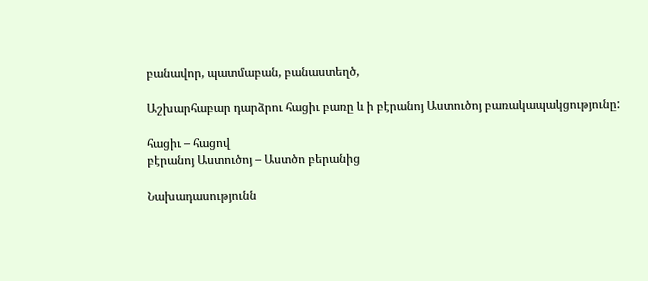բանավոր, պատմաբան, բանաստեղծ,

Աշխարհաբար դարձրու հացիւ բառը և ի բէրանոյ Աստուծոյ բառակապակցությունը:

հացիւ – հացով
բէրանոյ Աստուծոյ – Աստծո բերանից

Նախադասությունն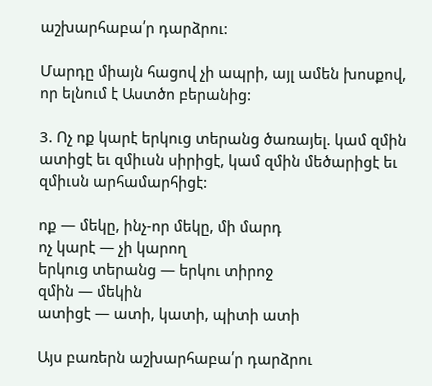աշխարհաբա՛ր դարձրու:

Մարդը միայն հացով չի ապրի, այլ ամեն խոսքով, որ ելնում է Աստծո բերանից:

3. Ոչ ոք կարէ երկուց տերանց ծառայել. կամ զմին ատիցէ եւ զմիւսն սիրիցէ, կամ զմին մեծարիցէ եւ զմիւսն արհամարհիցէ:

ոք — մեկը, ինչ-որ մեկը, մի մարդ
ոչ կարէ — չի կարող
երկուց տերանց — երկու տիրոջ
զմին — մեկին
ատիցէ — ատի, կատի, պիտի ատի

Այս բառերն աշխարհաբա՛ր դարձրու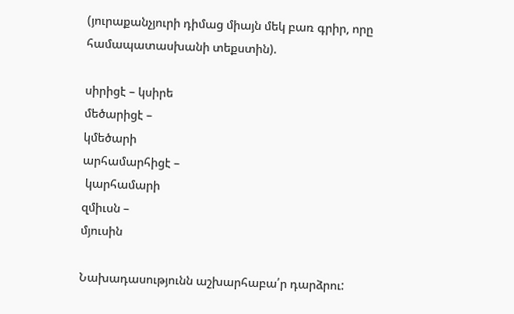(յուրաքանչյուրի դիմաց միայն մեկ բառ գրիր, որը համապատասխանի տեքստին).

սիրիցէ – կսիրե
մեծարիցէ –
կմեծարի
արհամարհիցէ –
 կարհամարի
զմիւսն –
մյուսին

Նախադասությունն աշխարհաբա՛ր դարձրու: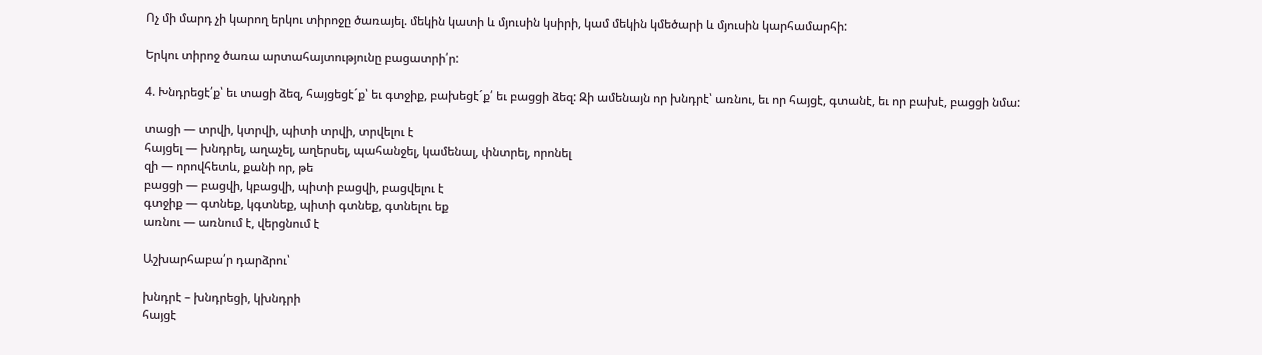Ոչ մի մարդ չի կարող երկու տիրոջը ծառայել. մեկին կատի և մյուսին կսիրի, կամ մեկին կմեծարի և մյուսին կարհամարհի:

Երկու տիրոջ ծառա արտահայտությունը բացատրի՛ր:

4. Խնդրեցէ՛ք՝ եւ տացի ձեզ, հայցեցէ´ք՝ եւ գտջիք, բախեցէ´ք՛ եւ բացցի ձեզ: Զի ամենայն որ խնդրէ՝ առնու, եւ որ հայցէ, գտանէ, եւ որ բախէ, բացցի նմա:

տացի — տրվի, կտրվի, պիտի տրվի, տրվելու է
հայցել — խնդրել, աղաչել, աղերսել, պահանջել, կամենալ, փնտրել, որոնել
զի — որովհետև, քանի որ, թե
բացցի — բացվի, կբացվի, պիտի բացվի, բացվելու է
գտջիք — գտնեք, կգտնեք, պիտի գտնեք, գտնելու եք
առնու — առնում է, վերցնում է

Աշխարհաբա՛ր դարձրու՝

խնդրէ – խնդրեցի, կխնդրի
հայցէ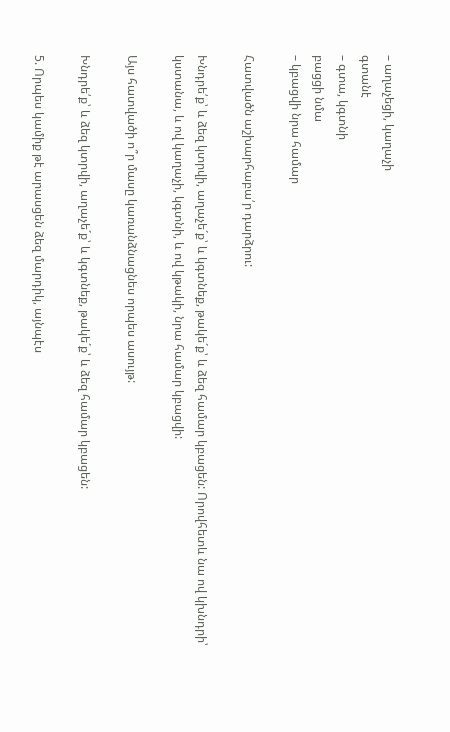– աղաչեցի, կաղաչի
գտանէ
– գտա, կգտնի
բացցի նմա
– կբացվի նրա համար

Հատվածն աշխարհաբա՛ր դարձրու:

Խնդրե՛ք՝ և ձեզ կտրվի, աղաչե´ք՝ և կգտնեք, թակե´ք՝ և ձեզ համար կբացեն: Որովհետև նա ով կխնդրի՝ կստանա, և ով կաղաչի, կգտնի, և ով կթակի, նրա համար կբացվի:

Այս հատվածի ո՞ր մասը կառանձնացնես որպես ասույթ:

Խնդրե՛ք՝ և ձեզ կտրվի, աղաչե´ք՝ և կգտնեք, թակե´ք՝ և ձեզ համար կբացեն:

5. Որպես կամիք թէ արասցեն ձեզ մարդիկ, այնպէս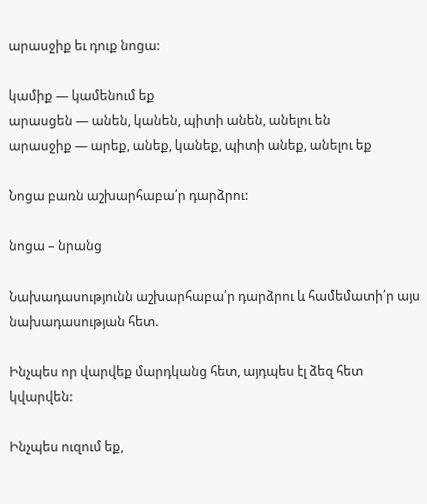արասջիք եւ դուք նոցա:

կամիք — կամենում եք
արասցեն — անեն, կանեն, պիտի անեն, անելու են
արասջիք — արեք, անեք, կանեք, պիտի անեք, անելու եք

Նոցա բառն աշխարհաբա՛ր դարձրու:

նոցա – նրանց

Նախադասությունն աշխարհաբա՛ր դարձրու և համեմատի՛ր այս նախադասության հետ.

Ինչպես որ վարվեք մարդկանց հետ, այդպես էլ ձեզ հետ կվարվեն:

Ինչպես ուզում եք,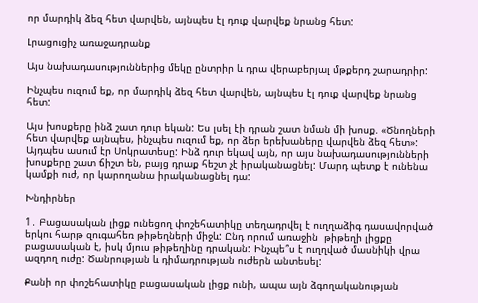որ մարդիկ ձեզ հետ վարվեն, այնպես էլ դուք վարվեք նրանց հետ:

Լրացուցիչ առաջադրանք

Այս նախադասություններից մեկը ընտրիր և դրա վերաբերյալ մթքերդ շարադրիր:

Ինչպես ուզում եք, որ մարդիկ ձեզ հետ վարվեն, այնպես էլ դուք վարվեք նրանց հետ:

Այս խոսքերը ինձ շատ դուր եկան: Ես լսել էի դրան շատ նման մի խոսք. «Ծնողների հետ վարվեք այնպես, ինչպես ուզում եք, որ ձեր երեխաները վարվեն ձեզ հետ»: Այդպես ասում էր Սոկրատեսը: Ինձ դուր եկավ այն, որ այս նախադասությունների խոսքերը շատ ճիշտ են, բայց դրաք հեշտ չէ իրականացնել: Մարդ պետք է ունենա կամքի ուժ, որ կարողանա իրականացնել դա:

Խնդիրներ

1․ Բացասական լիցք ունեցող փոշեհատիկը տեղադրվել է ուղղաձիգ դասավորված երկու հարթ զուգահեռ թիթեղների միջև: Ընդ որում առաջին  թիթեղի լիցքը բացասական է, իսկ մյուս թիթեղինը դրական: Ինչպե՞ս է ուղղված մասնիկի վրա ազդող ուժը: Ծանրության և դիմադրության ուժերն անտեսել:

Քանի որ փոշեհատիկը բացասական լիցք ունի, ապա այն ձգողականության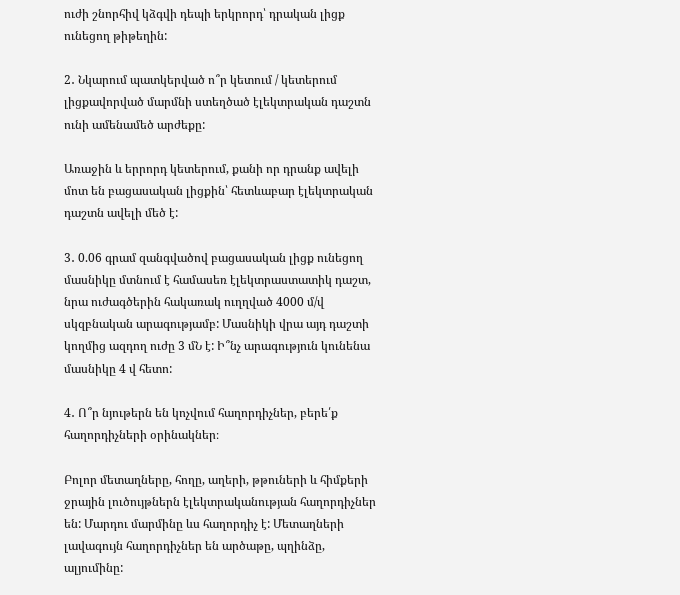ուժի շնորհիվ կձգվի դեպի երկրորդ՝ դրական լիցք ունեցող թիթեղին:

2․ Նկարում պատկերված ո՞ր կետում / կետերում լիցքավորված մարմնի ստեղծած էլեկտրական դաշտն ունի ամենամեծ արժեքը:

Առաջին և երրորդ կետերում, քանի որ դրանք ավելի մոտ են բացասական լիցքին՝ հետևաբար էլեկտրական դաշտն ավելի մեծ է:

3․ 0.06 գրամ զանգվածով բացասական լիցք ունեցող մասնիկը մտնում է համասեռ էլեկտրաստատիկ դաշտ, նրա ուժագծերին հակառակ ուղղված 4000 մ/վ սկզբնական արագությամբ: Մասնիկի վրա այդ դաշտի կողմից ազդող ուժը 3 մՆ է: Ի՞նչ արագություն կունենա մասնիկը 4 վ հետո:

4․ Ո՞ր նյութերն են կոչվում հաղորդիչներ, բերե՛ք հաղորդիչների օրինակներ։

Բոլոր մետաղները, հողը, աղերի, թթուների և հիմքերի ջրային լուծույթներն էլեկտրականության հաղորդիչներ են: Մարդու մարմինը ևս հաղորդիչ է: Մետաղների լավագույն հաղորդիչներ են արծաթը, պղինձը, ալյումինը: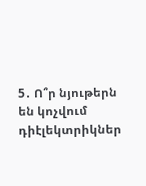5․ Ո՞ր նյութերն են կոչվում դիէլեկտրիկներ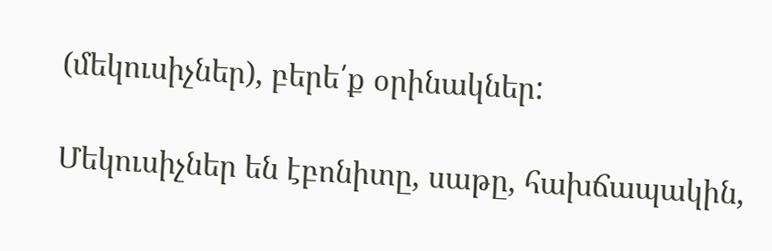(մեկուսիչներ), բերե՛ք օրինակներ:

Մեկուսիչներ են էբոնիտը, սաթը, հախճապակին,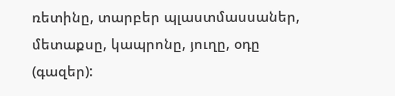ռետինը, տարբեր պլաստմասսաներ, մետաքսը, կապրոնը, յուղը, օդը (գազեր):